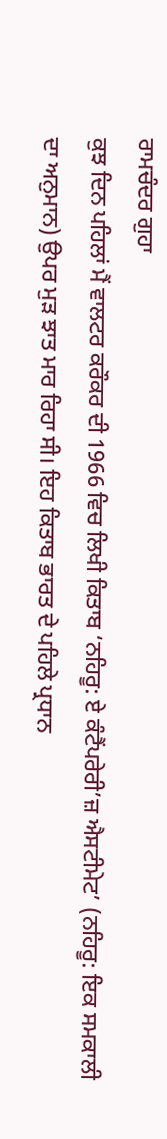ਰਾਮਚੰਦਰ ਗੁਹਾ
ਕੁਝ ਦਿਨ ਪਹਿਲਾਂ ਮੈਂ ਵਾਲਟਰ ਕਰੌਕਰ ਦੀ 1966 ਵਿਚ ਲਿਖੀ ਕਿਤਾਬ ‘ਨਹਿਰੂ: ਏ ਕੰਟੈਂਪਰੇਰੀ’ਜ਼ ਐਸਟੀਮੇਟ’ (ਨਹਿਰੂ: ਇਕ ਸਮਕਾਲੀ ਦਾ ਅਨੁਮਾਨ) ਉਪਰ ਮੁੜ ਝਾਤ ਮਾਰ ਰਿਹਾ ਸੀ। ਇਹ ਕਿਤਾਬ ਭਾਰਤ ਦੇ ਪਹਿਲੇ ਪ੍ਰਧਾਨ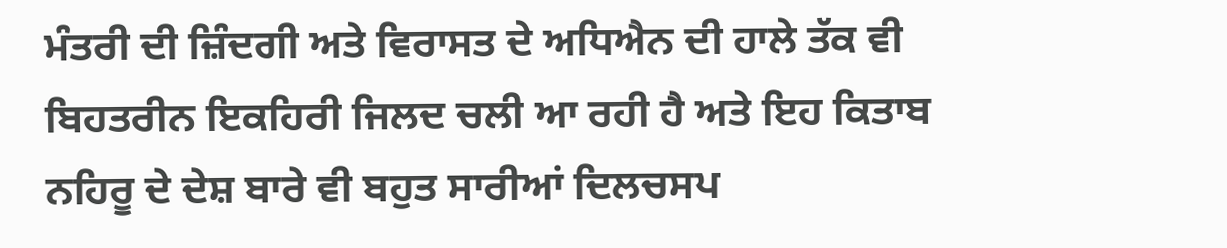ਮੰਤਰੀ ਦੀ ਜ਼ਿੰਦਗੀ ਅਤੇ ਵਿਰਾਸਤ ਦੇ ਅਧਿਐਨ ਦੀ ਹਾਲੇ ਤੱਕ ਵੀ ਬਿਹਤਰੀਨ ਇਕਹਿਰੀ ਜਿਲਦ ਚਲੀ ਆ ਰਹੀ ਹੈ ਅਤੇ ਇਹ ਕਿਤਾਬ ਨਹਿਰੂ ਦੇ ਦੇਸ਼ ਬਾਰੇ ਵੀ ਬਹੁਤ ਸਾਰੀਆਂ ਦਿਲਚਸਪ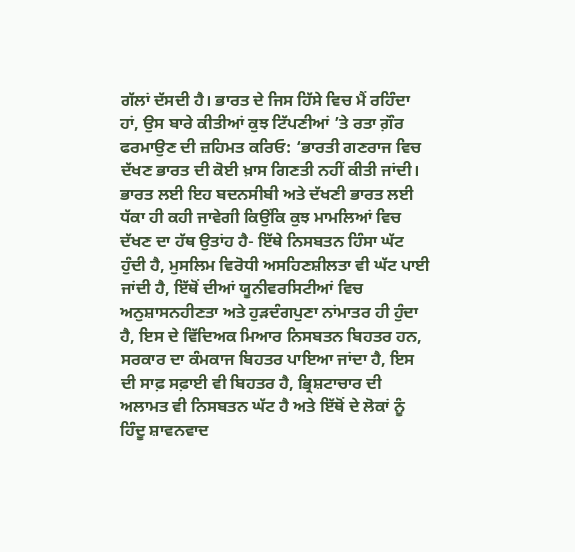ਗੱਲਾਂ ਦੱਸਦੀ ਹੈ। ਭਾਰਤ ਦੇ ਜਿਸ ਹਿੱਸੇ ਵਿਚ ਮੈਂ ਰਹਿੰਦਾ ਹਾਂ, ਉਸ ਬਾਰੇ ਕੀਤੀਆਂ ਕੁਝ ਟਿੱਪਣੀਆਂ ’ਤੇ ਰਤਾ ਗ਼ੌਰ ਫਰਮਾਉਣ ਦੀ ਜ਼ਹਿਮਤ ਕਰਿਓ: ‘ਭਾਰਤੀ ਗਣਰਾਜ ਵਿਚ ਦੱਖਣ ਭਾਰਤ ਦੀ ਕੋਈ ਖ਼ਾਸ ਗਿਣਤੀ ਨਹੀਂ ਕੀਤੀ ਜਾਂਦੀ। ਭਾਰਤ ਲਈ ਇਹ ਬਦਨਸੀਬੀ ਅਤੇ ਦੱਖਣੀ ਭਾਰਤ ਲਈ ਧੱਕਾ ਹੀ ਕਹੀ ਜਾਵੇਗੀ ਕਿਉਂਕਿ ਕੁਝ ਮਾਮਲਿਆਂ ਵਿਚ ਦੱਖਣ ਦਾ ਹੱਥ ਉਤਾਂਹ ਹੈ- ਇੱਥੇ ਨਿਸਬਤਨ ਹਿੰਸਾ ਘੱਟ ਹੁੰਦੀ ਹੈ, ਮੁਸਲਿਮ ਵਿਰੋਧੀ ਅਸਹਿਣਸ਼ੀਲਤਾ ਵੀ ਘੱਟ ਪਾਈ ਜਾਂਦੀ ਹੈ, ਇੱਥੋਂ ਦੀਆਂ ਯੂਨੀਵਰਸਿਟੀਆਂ ਵਿਚ ਅਨੁਸ਼ਾਸਨਹੀਣਤਾ ਅਤੇ ਹੁੜਦੰਗਪੁਣਾ ਨਾਂਮਾਤਰ ਹੀ ਹੁੰਦਾ ਹੈ, ਇਸ ਦੇ ਵਿੱਦਿਅਕ ਮਿਆਰ ਨਿਸਬਤਨ ਬਿਹਤਰ ਹਨ, ਸਰਕਾਰ ਦਾ ਕੰਮਕਾਜ ਬਿਹਤਰ ਪਾਇਆ ਜਾਂਦਾ ਹੈ, ਇਸ ਦੀ ਸਾਫ਼ ਸਫ਼ਾਈ ਵੀ ਬਿਹਤਰ ਹੈ, ਭ੍ਰਿਸ਼ਟਾਚਾਰ ਦੀ ਅਲਾਮਤ ਵੀ ਨਿਸਬਤਨ ਘੱਟ ਹੈ ਅਤੇ ਇੱਥੋਂ ਦੇ ਲੋਕਾਂ ਨੂੰ ਹਿੰਦੂ ਸ਼ਾਵਨਵਾਦ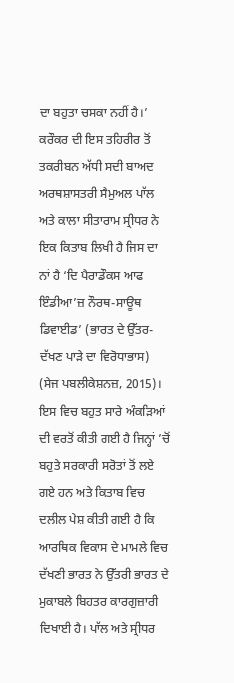ਦਾ ਬਹੁਤਾ ਚਸਕਾ ਨਹੀਂ ਹੈ।’
ਕਰੌਕਰ ਦੀ ਇਸ ਤਹਿਰੀਰ ਤੋਂ ਤਕਰੀਬਨ ਅੱਧੀ ਸਦੀ ਬਾਅਦ ਅਰਥਸ਼ਾਸਤਰੀ ਸੈਮੁਅਲ ਪਾੱਲ ਅਤੇ ਕਾਲਾ ਸੀਤਾਰਾਮ ਸ੍ਰੀਧਰ ਨੇ ਇਕ ਕਿਤਾਬ ਲਿਖੀ ਹੈ ਜਿਸ ਦਾ ਨਾਂ ਹੈ ‘ਦਿ ਪੈਰਾਡੌਕਸ ਆਫ ਇੰਡੀਆ’ਜ਼ ਨੌਰਥ-ਸਾਊਥ ਡਿਵਾਈਡ’ (ਭਾਰਤ ਦੇ ਉੱਤਰ-ਦੱਖਣ ਪਾੜੇ ਦਾ ਵਿਰੋਧਾਭਾਸ) (ਸੇਜ ਪਬਲੀਕੇਸ਼ਨਜ਼, 2015)। ਇਸ ਵਿਚ ਬਹੁਤ ਸਾਰੇ ਅੰਕੜਿਆਂ ਦੀ ਵਰਤੋਂ ਕੀਤੀ ਗਈ ਹੈ ਜਿਨ੍ਹਾਂ ’ਚੋਂ ਬਹੁਤੇ ਸਰਕਾਰੀ ਸਰੋਤਾਂ ਤੋਂ ਲਏ ਗਏ ਹਨ ਅਤੇ ਕਿਤਾਬ ਵਿਚ ਦਲੀਲ ਪੇਸ਼ ਕੀਤੀ ਗਈ ਹੈ ਕਿ ਆਰਥਿਕ ਵਿਕਾਸ ਦੇ ਮਾਮਲੇ ਵਿਚ ਦੱਖਣੀ ਭਾਰਤ ਨੇ ਉੱਤਰੀ ਭਾਰਤ ਦੇ ਮੁਕਾਬਲੇ ਬਿਹਤਰ ਕਾਰਗੁਜ਼ਾਰੀ ਦਿਖਾਈ ਹੈ। ਪਾੱਲ ਅਤੇ ਸ੍ਰੀਧਰ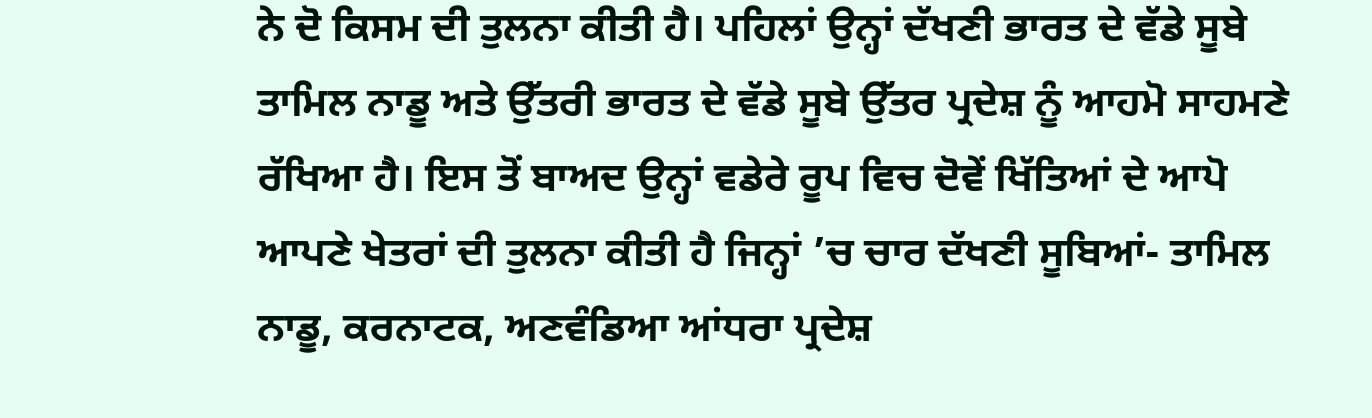ਨੇ ਦੋ ਕਿਸਮ ਦੀ ਤੁਲਨਾ ਕੀਤੀ ਹੈ। ਪਹਿਲਾਂ ਉਨ੍ਹਾਂ ਦੱਖਣੀ ਭਾਰਤ ਦੇ ਵੱਡੇ ਸੂਬੇ ਤਾਮਿਲ ਨਾਡੂ ਅਤੇ ਉੱਤਰੀ ਭਾਰਤ ਦੇ ਵੱਡੇ ਸੂਬੇ ਉੱਤਰ ਪ੍ਰਦੇਸ਼ ਨੂੰ ਆਹਮੋ ਸਾਹਮਣੇ ਰੱਖਿਆ ਹੈ। ਇਸ ਤੋਂ ਬਾਅਦ ਉਨ੍ਹਾਂ ਵਡੇਰੇ ਰੂਪ ਵਿਚ ਦੋਵੇਂ ਖਿੱਤਿਆਂ ਦੇ ਆਪੋ ਆਪਣੇ ਖੇਤਰਾਂ ਦੀ ਤੁਲਨਾ ਕੀਤੀ ਹੈ ਜਿਨ੍ਹਾਂ ’ਚ ਚਾਰ ਦੱਖਣੀ ਸੂਬਿਆਂ- ਤਾਮਿਲ ਨਾਡੂ, ਕਰਨਾਟਕ, ਅਣਵੰਡਿਆ ਆਂਧਰਾ ਪ੍ਰਦੇਸ਼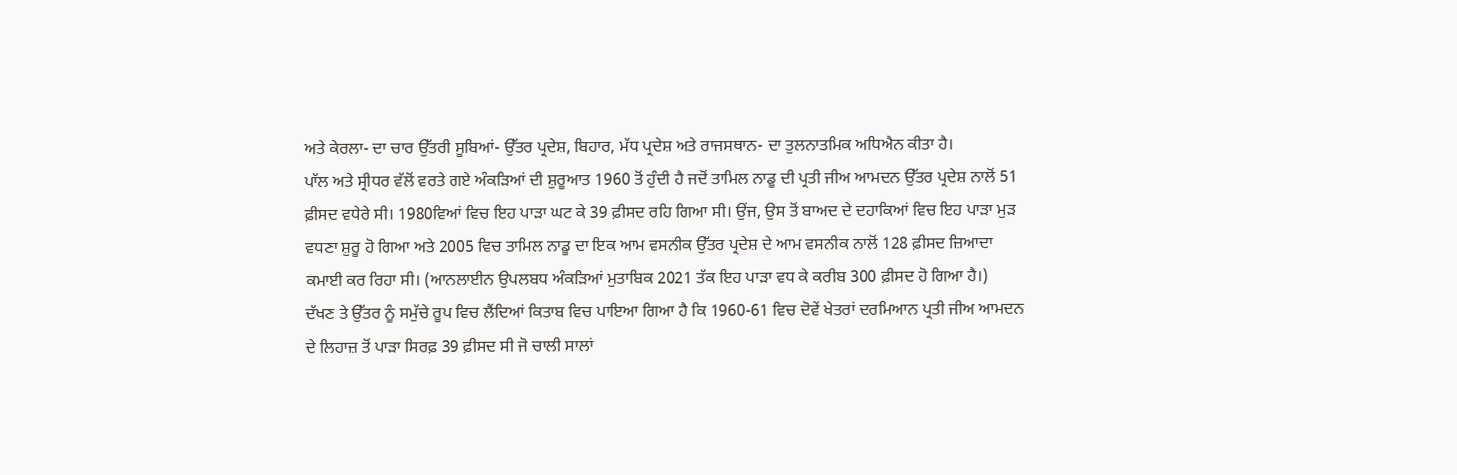ਅਤੇ ਕੇਰਲਾ- ਦਾ ਚਾਰ ਉੱਤਰੀ ਸੂਬਿਆਂ- ਉੱਤਰ ਪ੍ਰਦੇਸ਼, ਬਿਹਾਰ, ਮੱਧ ਪ੍ਰਦੇਸ਼ ਅਤੇ ਰਾਜਸਥਾਨ- ਦਾ ਤੁਲਨਾਤਮਿਕ ਅਧਿਐਨ ਕੀਤਾ ਹੈ।
ਪਾੱਲ ਅਤੇ ਸ੍ਰੀਧਰ ਵੱਲੋਂ ਵਰਤੇ ਗਏ ਅੰਕੜਿਆਂ ਦੀ ਸ਼ੁਰੂਆਤ 1960 ਤੋਂ ਹੁੰਦੀ ਹੈ ਜਦੋਂ ਤਾਮਿਲ ਨਾਡੂ ਦੀ ਪ੍ਰਤੀ ਜੀਅ ਆਮਦਨ ਉੱਤਰ ਪ੍ਰਦੇਸ਼ ਨਾਲੋਂ 51 ਫ਼ੀਸਦ ਵਧੇਰੇ ਸੀ। 1980ਵਿਆਂ ਵਿਚ ਇਹ ਪਾੜਾ ਘਟ ਕੇ 39 ਫ਼ੀਸਦ ਰਹਿ ਗਿਆ ਸੀ। ਉਂਜ, ਉਸ ਤੋਂ ਬਾਅਦ ਦੇ ਦਹਾਕਿਆਂ ਵਿਚ ਇਹ ਪਾੜਾ ਮੁੜ ਵਧਣਾ ਸ਼ੁਰੂ ਹੋ ਗਿਆ ਅਤੇ 2005 ਵਿਚ ਤਾਮਿਲ ਨਾਡੂ ਦਾ ਇਕ ਆਮ ਵਸਨੀਕ ਉੱਤਰ ਪ੍ਰਦੇਸ਼ ਦੇ ਆਮ ਵਸਨੀਕ ਨਾਲੋਂ 128 ਫ਼ੀਸਦ ਜ਼ਿਆਦਾ ਕਮਾਈ ਕਰ ਰਿਹਾ ਸੀ। (ਆਨਲਾਈਨ ਉਪਲਬਧ ਅੰਕੜਿਆਂ ਮੁਤਾਬਿਕ 2021 ਤੱਕ ਇਹ ਪਾੜਾ ਵਧ ਕੇ ਕਰੀਬ 300 ਫ਼ੀਸਦ ਹੋ ਗਿਆ ਹੈ।)
ਦੱਖਣ ਤੇ ਉੱਤਰ ਨੂੰ ਸਮੁੱਚੇ ਰੂਪ ਵਿਚ ਲੈਂਦਿਆਂ ਕਿਤਾਬ ਵਿਚ ਪਾਇਆ ਗਿਆ ਹੈ ਕਿ 1960-61 ਵਿਚ ਦੋਵੇਂ ਖੇਤਰਾਂ ਦਰਮਿਆਨ ਪ੍ਰਤੀ ਜੀਅ ਆਮਦਨ ਦੇ ਲਿਹਾਜ਼ ਤੋਂ ਪਾੜਾ ਸਿਰਫ਼ 39 ਫ਼ੀਸਦ ਸੀ ਜੋ ਚਾਲੀ ਸਾਲਾਂ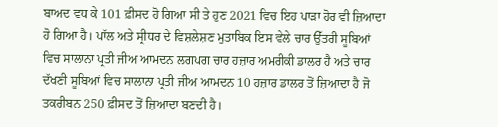ਬਾਅਦ ਵਧ ਕੇ 101 ਫ਼ੀਸਦ ਹੋ ਗਿਆ ਸੀ ਤੇ ਹੁਣ 2021 ਵਿਚ ਇਹ ਪਾੜਾ ਹੋਰ ਵੀ ਜ਼ਿਆਦਾ ਹੋ ਗਿਆ ਹੈ। ਪਾੱਲ ਅਤੇ ਸ੍ਰੀਧਰ ਦੇ ਵਿਸ਼ਲੇਸ਼ਣ ਮੁਤਾਬਿਕ ਇਸ ਵੇਲੇ ਚਾਰ ਉੱਤਰੀ ਸੂਬਿਆਂ ਵਿਚ ਸਾਲਾਨਾ ਪ੍ਰਤੀ ਜੀਅ ਆਮਦਨ ਲਗਪਗ ਚਾਰ ਹਜ਼ਾਰ ਅਮਰੀਕੀ ਡਾਲਰ ਹੈ ਅਤੇ ਚਾਰ ਦੱਖਣੀ ਸੂਬਿਆਂ ਵਿਚ ਸਾਲਾਨਾ ਪ੍ਰਤੀ ਜੀਅ ਆਮਦਨ 10 ਹਜ਼ਾਰ ਡਾਲਰ ਤੋਂ ਜ਼ਿਆਦਾ ਹੈ ਜੋ ਤਕਰੀਬਨ 250 ਫ਼ੀਸਦ ਤੋਂ ਜ਼ਿਆਦਾ ਬਣਦੀ ਹੈ।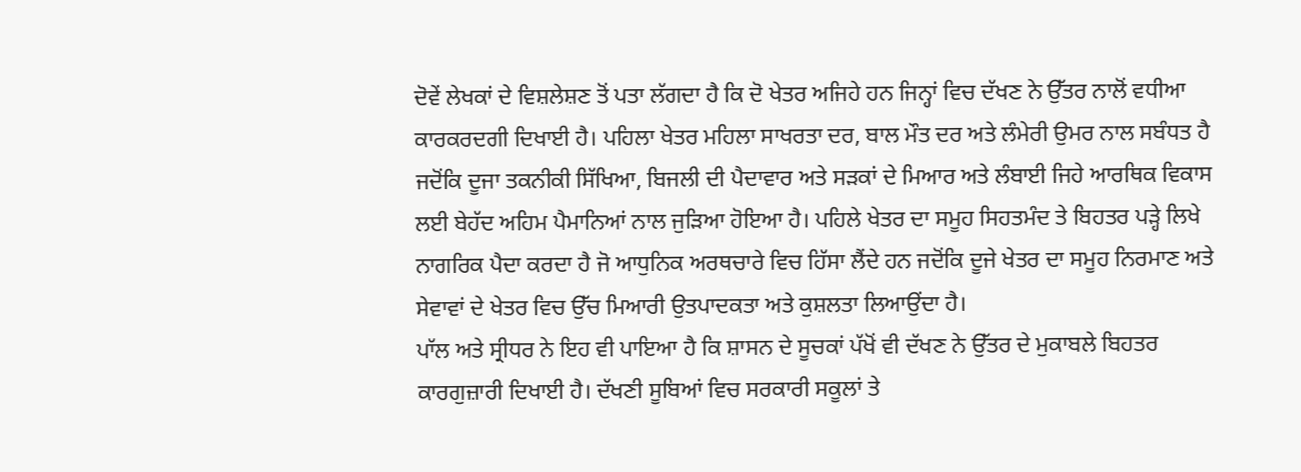ਦੋਵੇਂ ਲੇਖਕਾਂ ਦੇ ਵਿਸ਼ਲੇਸ਼ਣ ਤੋਂ ਪਤਾ ਲੱਗਦਾ ਹੈ ਕਿ ਦੋ ਖੇਤਰ ਅਜਿਹੇ ਹਨ ਜਿਨ੍ਹਾਂ ਵਿਚ ਦੱਖਣ ਨੇ ਉੱਤਰ ਨਾਲੋਂ ਵਧੀਆ ਕਾਰਕਰਦਗੀ ਦਿਖਾਈ ਹੈ। ਪਹਿਲਾ ਖੇਤਰ ਮਹਿਲਾ ਸਾਖਰਤਾ ਦਰ, ਬਾਲ ਮੌਤ ਦਰ ਅਤੇ ਲੰਮੇਰੀ ਉਮਰ ਨਾਲ ਸਬੰਧਤ ਹੈ ਜਦੋਂਕਿ ਦੂਜਾ ਤਕਨੀਕੀ ਸਿੱਖਿਆ, ਬਿਜਲੀ ਦੀ ਪੈਦਾਵਾਰ ਅਤੇ ਸੜਕਾਂ ਦੇ ਮਿਆਰ ਅਤੇ ਲੰਬਾਈ ਜਿਹੇ ਆਰਥਿਕ ਵਿਕਾਸ ਲਈ ਬੇਹੱਦ ਅਹਿਮ ਪੈਮਾਨਿਆਂ ਨਾਲ ਜੁੜਿਆ ਹੋਇਆ ਹੈ। ਪਹਿਲੇ ਖੇਤਰ ਦਾ ਸਮੂਹ ਸਿਹਤਮੰਦ ਤੇ ਬਿਹਤਰ ਪੜ੍ਹੇ ਲਿਖੇ ਨਾਗਰਿਕ ਪੈਦਾ ਕਰਦਾ ਹੈ ਜੋ ਆਧੁਨਿਕ ਅਰਥਚਾਰੇ ਵਿਚ ਹਿੱਸਾ ਲੈਂਦੇ ਹਨ ਜਦੋਂਕਿ ਦੂਜੇ ਖੇਤਰ ਦਾ ਸਮੂਹ ਨਿਰਮਾਣ ਅਤੇ ਸੇਵਾਵਾਂ ਦੇ ਖੇਤਰ ਵਿਚ ਉੱਚ ਮਿਆਰੀ ਉਤਪਾਦਕਤਾ ਅਤੇ ਕੁਸ਼ਲਤਾ ਲਿਆਉਂਦਾ ਹੈ।
ਪਾੱਲ ਅਤੇ ਸ੍ਰੀਧਰ ਨੇ ਇਹ ਵੀ ਪਾਇਆ ਹੈ ਕਿ ਸ਼ਾਸਨ ਦੇ ਸੂਚਕਾਂ ਪੱਖੋਂ ਵੀ ਦੱਖਣ ਨੇ ਉੱਤਰ ਦੇ ਮੁਕਾਬਲੇ ਬਿਹਤਰ ਕਾਰਗੁਜ਼ਾਰੀ ਦਿਖਾਈ ਹੈ। ਦੱਖਣੀ ਸੂਬਿਆਂ ਵਿਚ ਸਰਕਾਰੀ ਸਕੂਲਾਂ ਤੇ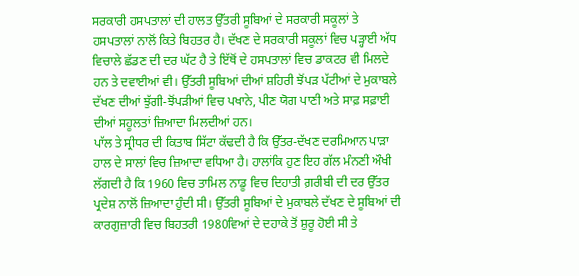ਸਰਕਾਰੀ ਹਸਪਤਾਲਾਂ ਦੀ ਹਾਲਤ ਉੱਤਰੀ ਸੂਬਿਆਂ ਦੇ ਸਰਕਾਰੀ ਸਕੂਲਾਂ ਤੇ ਹਸਪਤਾਲਾਂ ਨਾਲੋਂ ਕਿਤੇ ਬਿਹਤਰ ਹੈ। ਦੱਖਣ ਦੇ ਸਰਕਾਰੀ ਸਕੂਲਾਂ ਵਿਚ ਪੜ੍ਹਾਈ ਅੱਧ ਵਿਚਾਲੇ ਛੱਡਣ ਦੀ ਦਰ ਘੱਟ ਹੈ ਤੇ ਇੱਥੋਂ ਦੇ ਹਸਪਤਾਲਾਂ ਵਿਚ ਡਾਕਟਰ ਵੀ ਮਿਲਦੇ ਹਨ ਤੇ ਦਵਾਈਆਂ ਵੀ। ਉੱਤਰੀ ਸੂਬਿਆਂ ਦੀਆਂ ਸ਼ਹਿਰੀ ਝੋਂਪੜ ਪੱਟੀਆਂ ਦੇ ਮੁਕਾਬਲੇ ਦੱਖਣ ਦੀਆਂ ਝੁੱਗੀ-ਝੋਂਪੜੀਆਂ ਵਿਚ ਪਖਾਨੇ, ਪੀਣ ਯੋਗ ਪਾਣੀ ਅਤੇ ਸਾਫ਼ ਸਫ਼ਾਈ ਦੀਆਂ ਸਹੂਲਤਾਂ ਜ਼ਿਆਦਾ ਮਿਲਦੀਆਂ ਹਨ।
ਪਾੱਲ ਤੇ ਸ੍ਰੀਧਰ ਦੀ ਕਿਤਾਬ ਸਿੱਟਾ ਕੱਢਦੀ ਹੈ ਕਿ ਉੱਤਰ-ਦੱਖਣ ਦਰਮਿਆਨ ਪਾੜਾ ਹਾਲ ਦੇ ਸਾਲਾਂ ਵਿਚ ਜ਼ਿਆਦਾ ਵਧਿਆ ਹੈ। ਹਾਲਾਂਕਿ ਹੁਣ ਇਹ ਗੱਲ ਮੰਨਣੀ ਔਖੀ ਲੱਗਦੀ ਹੈ ਕਿ 1960 ਵਿਚ ਤਾਮਿਲ ਨਾਡੂ ਵਿਚ ਦਿਹਾਤੀ ਗ਼ਰੀਬੀ ਦੀ ਦਰ ਉੱਤਰ ਪ੍ਰਦੇਸ਼ ਨਾਲੋਂ ਜ਼ਿਆਦਾ ਹੁੰਦੀ ਸੀ। ਉੱਤਰੀ ਸੂਬਿਆਂ ਦੇ ਮੁਕਾਬਲੇ ਦੱਖਣ ਦੇ ਸੂਬਿਆਂ ਦੀ ਕਾਰਗੁਜ਼ਾਰੀ ਵਿਚ ਬਿਹਤਰੀ 1980ਵਿਆਂ ਦੇ ਦਹਾਕੇ ਤੋਂ ਸ਼ੁਰੂ ਹੋਈ ਸੀ ਤੇ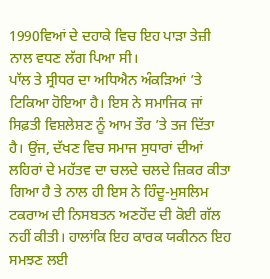1990ਵਿਆਂ ਦੇ ਦਹਾਕੇ ਵਿਚ ਇਹ ਪਾੜਾ ਤੇਜ਼ੀ ਨਾਲ ਵਧਣ ਲੱਗ ਪਿਆ ਸੀ।
ਪਾੱਲ ਤੇ ਸ੍ਰੀਧਰ ਦਾ ਅਧਿਐਨ ਅੰਕੜਿਆਂ ’ਤੇ ਟਿਕਿਆ ਹੋਇਆ ਹੈ। ਇਸ ਨੇ ਸਮਾਜਿਕ ਜਾਂ ਸਿਫ਼ਤੀ ਵਿਸ਼ਲੇਸ਼ਣ ਨੂੰ ਆਮ ਤੌਰ ’ਤੇ ਤਜ ਦਿੱਤਾ ਹੈ। ਉਂਜ, ਦੱਖਣ ਵਿਚ ਸਮਾਜ ਸੁਧਾਰਾਂ ਦੀਆਂ ਲਹਿਰਾਂ ਦੇ ਮਹੱਤਵ ਦਾ ਚਲਦੇ ਚਲਦੇ ਜ਼ਿਕਰ ਕੀਤਾ ਗਿਆ ਹੈ ਤੇ ਨਾਲ ਹੀ ਇਸ ਨੇ ਹਿੰਦੂ-ਮੁਸਲਿਮ ਟਕਰਾਅ ਦੀ ਨਿਸਬਤਨ ਅਣਹੋਂਦ ਦੀ ਕੋਈ ਗੱਲ ਨਹੀਂ ਕੀਤੀ। ਹਾਲਾਂਕਿ ਇਹ ਕਾਰਕ ਯਕੀਨਨ ਇਹ ਸਮਝਣ ਲਈ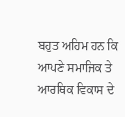ਬਹੁਤ ਅਹਿਮ ਹਨ ਕਿ ਆਪਣੇ ਸਮਾਜਿਕ ਤੇ ਆਰਥਿਕ ਵਿਕਾਸ ਦੇ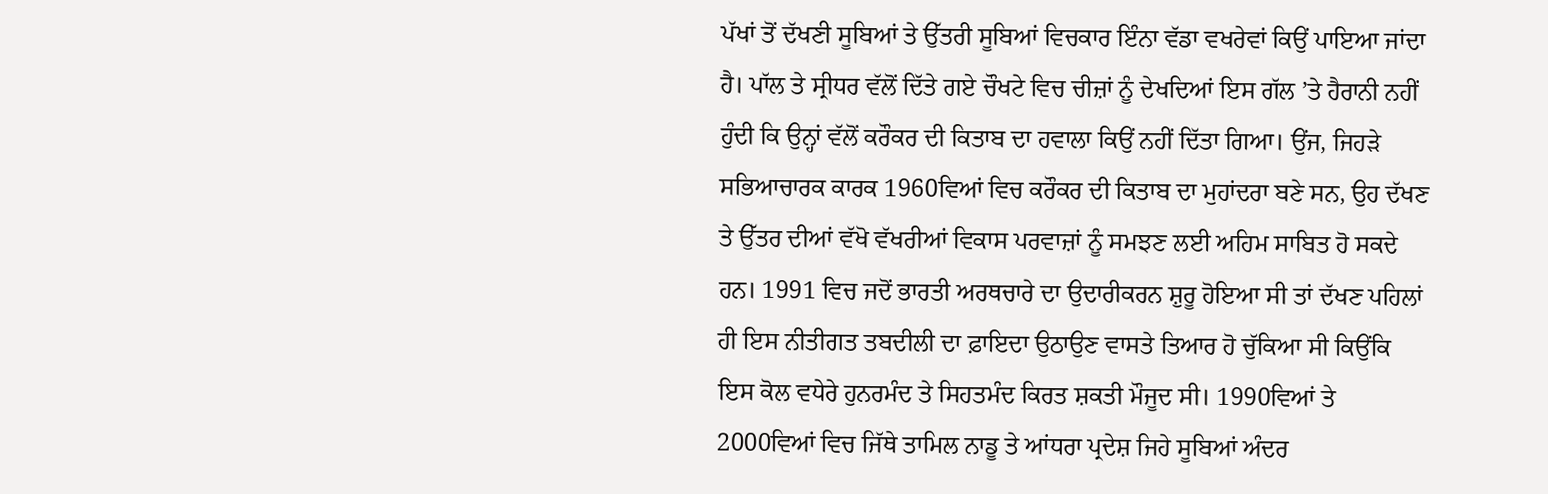ਪੱਖਾਂ ਤੋਂ ਦੱਖਣੀ ਸੂਬਿਆਂ ਤੇ ਉੱਤਰੀ ਸੂਬਿਆਂ ਵਿਚਕਾਰ ਇੰਨਾ ਵੱਡਾ ਵਖਰੇਵਾਂ ਕਿਉਂ ਪਾਇਆ ਜਾਂਦਾ ਹੈ। ਪਾੱਲ ਤੇ ਸ੍ਰੀਧਰ ਵੱਲੋਂ ਦਿੱਤੇ ਗਏ ਚੌਖਟੇ ਵਿਚ ਚੀਜ਼ਾਂ ਨੂੰ ਦੇਖਦਿਆਂ ਇਸ ਗੱਲ ’ਤੇ ਹੈਰਾਨੀ ਨਹੀਂ ਹੁੰਦੀ ਕਿ ਉਨ੍ਹਾਂ ਵੱਲੋਂ ਕਰੌਕਰ ਦੀ ਕਿਤਾਬ ਦਾ ਹਵਾਲਾ ਕਿਉਂ ਨਹੀਂ ਦਿੱਤਾ ਗਿਆ। ਉਂਜ, ਜਿਹੜੇ ਸਭਿਆਚਾਰਕ ਕਾਰਕ 1960ਵਿਆਂ ਵਿਚ ਕਰੌਕਰ ਦੀ ਕਿਤਾਬ ਦਾ ਮੁਹਾਂਦਰਾ ਬਣੇ ਸਨ, ਉਹ ਦੱਖਣ ਤੇ ਉੱਤਰ ਦੀਆਂ ਵੱਖੋ ਵੱਖਰੀਆਂ ਵਿਕਾਸ ਪਰਵਾਜ਼ਾਂ ਨੂੰ ਸਮਝਣ ਲਈ ਅਹਿਮ ਸਾਬਿਤ ਹੋ ਸਕਦੇ ਹਨ। 1991 ਵਿਚ ਜਦੋਂ ਭਾਰਤੀ ਅਰਥਚਾਰੇ ਦਾ ਉਦਾਰੀਕਰਨ ਸ਼ੁਰੂ ਹੋਇਆ ਸੀ ਤਾਂ ਦੱਖਣ ਪਹਿਲਾਂ ਹੀ ਇਸ ਨੀਤੀਗਤ ਤਬਦੀਲੀ ਦਾ ਫ਼ਾਇਦਾ ਉਠਾਉਣ ਵਾਸਤੇ ਤਿਆਰ ਹੋ ਚੁੱਕਿਆ ਸੀ ਕਿਉਂਕਿ ਇਸ ਕੋਲ ਵਧੇਰੇ ਹੁਨਰਮੰਦ ਤੇ ਸਿਹਤਮੰਦ ਕਿਰਤ ਸ਼ਕਤੀ ਮੌਜੂਦ ਸੀ। 1990ਵਿਆਂ ਤੇ 2000ਵਿਆਂ ਵਿਚ ਜਿੱਥੇ ਤਾਮਿਲ ਨਾਡੂ ਤੇ ਆਂਧਰਾ ਪ੍ਰਦੇਸ਼ ਜਿਹੇ ਸੂਬਿਆਂ ਅੰਦਰ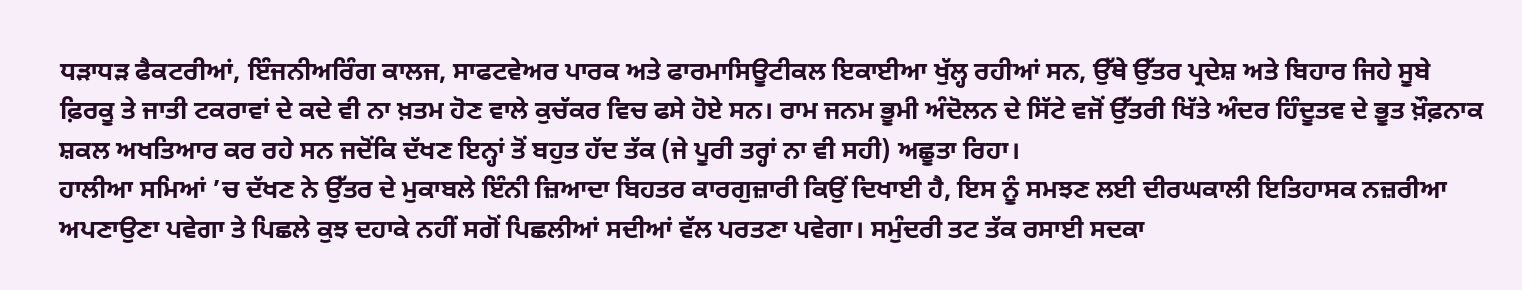ਧੜਾਧੜ ਫੈਕਟਰੀਆਂ, ਇੰਜਨੀਅਰਿੰਗ ਕਾਲਜ, ਸਾਫਟਵੇਅਰ ਪਾਰਕ ਅਤੇ ਫਾਰਮਾਸਿਊਟੀਕਲ ਇਕਾਈਆ ਖੁੱਲ੍ਹ ਰਹੀਆਂ ਸਨ, ਉੱਥੇ ਉੱਤਰ ਪ੍ਰਦੇਸ਼ ਅਤੇ ਬਿਹਾਰ ਜਿਹੇ ਸੂਬੇ ਫ਼ਿਰਕੂ ਤੇ ਜਾਤੀ ਟਕਰਾਵਾਂ ਦੇ ਕਦੇ ਵੀ ਨਾ ਖ਼ਤਮ ਹੋਣ ਵਾਲੇ ਕੁਚੱਕਰ ਵਿਚ ਫਸੇ ਹੋਏ ਸਨ। ਰਾਮ ਜਨਮ ਭੂਮੀ ਅੰਦੋਲਨ ਦੇ ਸਿੱਟੇ ਵਜੋਂ ਉੱਤਰੀ ਖਿੱਤੇ ਅੰਦਰ ਹਿੰਦੂਤਵ ਦੇ ਭੂਤ ਖ਼ੌਫ਼ਨਾਕ ਸ਼ਕਲ ਅਖਤਿਆਰ ਕਰ ਰਹੇ ਸਨ ਜਦੋਂਕਿ ਦੱਖਣ ਇਨ੍ਹਾਂ ਤੋਂ ਬਹੁਤ ਹੱਦ ਤੱਕ (ਜੇ ਪੂਰੀ ਤਰ੍ਹਾਂ ਨਾ ਵੀ ਸਹੀ) ਅਛੂਤਾ ਰਿਹਾ।
ਹਾਲੀਆ ਸਮਿਆਂ ’ਚ ਦੱਖਣ ਨੇ ਉੱਤਰ ਦੇ ਮੁਕਾਬਲੇ ਇੰਨੀ ਜ਼ਿਆਦਾ ਬਿਹਤਰ ਕਾਰਗੁਜ਼ਾਰੀ ਕਿਉਂ ਦਿਖਾਈ ਹੈ, ਇਸ ਨੂੰ ਸਮਝਣ ਲਈ ਦੀਰਘਕਾਲੀ ਇਤਿਹਾਸਕ ਨਜ਼ਰੀਆ ਅਪਣਾਉਣਾ ਪਵੇਗਾ ਤੇ ਪਿਛਲੇ ਕੁਝ ਦਹਾਕੇ ਨਹੀਂ ਸਗੋਂ ਪਿਛਲੀਆਂ ਸਦੀਆਂ ਵੱਲ ਪਰਤਣਾ ਪਵੇਗਾ। ਸਮੁੰਦਰੀ ਤਟ ਤੱਕ ਰਸਾਈ ਸਦਕਾ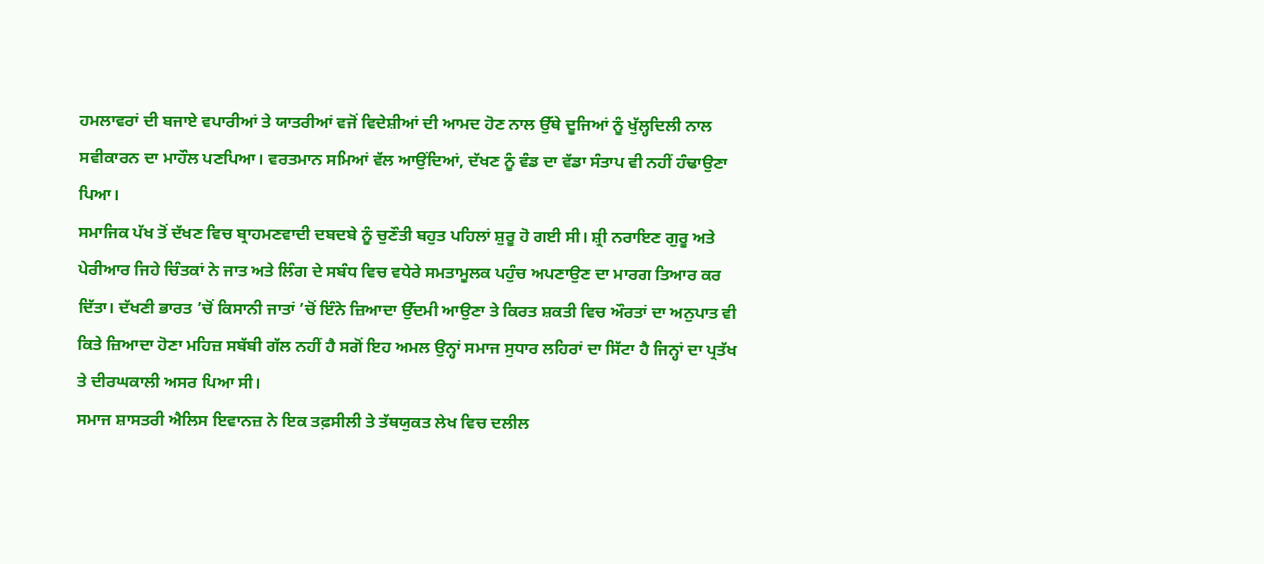ਹਮਲਾਵਰਾਂ ਦੀ ਬਜਾਏ ਵਪਾਰੀਆਂ ਤੇ ਯਾਤਰੀਆਂ ਵਜੋਂ ਵਿਦੇਸ਼ੀਆਂ ਦੀ ਆਮਦ ਹੋਣ ਨਾਲ ਉੱਥੇ ਦੂਜਿਆਂ ਨੂੰ ਖੁੱਲ੍ਹਦਿਲੀ ਨਾਲ ਸਵੀਕਾਰਨ ਦਾ ਮਾਹੌਲ ਪਣਪਿਆ। ਵਰਤਮਾਨ ਸਮਿਆਂ ਵੱਲ ਆਉਂਦਿਆਂ, ਦੱਖਣ ਨੂੰ ਵੰਡ ਦਾ ਵੱਡਾ ਸੰਤਾਪ ਵੀ ਨਹੀਂ ਹੰਢਾਉਣਾ ਪਿਆ।
ਸਮਾਜਿਕ ਪੱਖ ਤੋਂ ਦੱਖਣ ਵਿਚ ਬ੍ਰਾਹਮਣਵਾਦੀ ਦਬਦਬੇ ਨੂੰ ਚੁਣੌਤੀ ਬਹੁਤ ਪਹਿਲਾਂ ਸ਼ੁਰੂ ਹੋ ਗਈ ਸੀ। ਸ਼੍ਰੀ ਨਰਾਇਣ ਗੁਰੂ ਅਤੇ ਪੇਰੀਆਰ ਜਿਹੇ ਚਿੰਤਕਾਂ ਨੇ ਜਾਤ ਅਤੇ ਲਿੰਗ ਦੇ ਸਬੰਧ ਵਿਚ ਵਧੇਰੇ ਸਮਤਾਮੂਲਕ ਪਹੁੰਚ ਅਪਣਾਉਣ ਦਾ ਮਾਰਗ ਤਿਆਰ ਕਰ ਦਿੱਤਾ। ਦੱਖਣੀ ਭਾਰਤ ’ਚੋਂ ਕਿਸਾਨੀ ਜਾਤਾਂ ’ਚੋਂ ਇੰਨੇ ਜ਼ਿਆਦਾ ਉੱਦਮੀ ਆਉਣਾ ਤੇ ਕਿਰਤ ਸ਼ਕਤੀ ਵਿਚ ਔਰਤਾਂ ਦਾ ਅਨੁਪਾਤ ਵੀ ਕਿਤੇ ਜ਼ਿਆਦਾ ਹੋਣਾ ਮਹਿਜ਼ ਸਬੱਬੀ ਗੱਲ ਨਹੀਂ ਹੈ ਸਗੋਂ ਇਹ ਅਮਲ ਉਨ੍ਹਾਂ ਸਮਾਜ ਸੁਧਾਰ ਲਹਿਰਾਂ ਦਾ ਸਿੱਟਾ ਹੈ ਜਿਨ੍ਹਾਂ ਦਾ ਪ੍ਰਤੱਖ ਤੇ ਦੀਰਘਕਾਲੀ ਅਸਰ ਪਿਆ ਸੀ।
ਸਮਾਜ ਸ਼ਾਸਤਰੀ ਐਲਿਸ ਇਵਾਨਜ਼ ਨੇ ਇਕ ਤਫ਼ਸੀਲੀ ਤੇ ਤੱਥਯੁਕਤ ਲੇਖ ਵਿਚ ਦਲੀਲ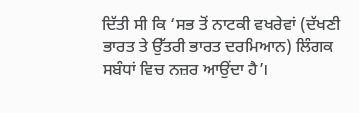ਦਿੱਤੀ ਸੀ ਕਿ ‘ਸਭ ਤੋਂ ਨਾਟਕੀ ਵਖਰੇਵਾਂ (ਦੱਖਣੀ ਭਾਰਤ ਤੇ ਉੱਤਰੀ ਭਾਰਤ ਦਰਮਿਆਨ) ਲਿੰਗਕ ਸਬੰਧਾਂ ਵਿਚ ਨਜ਼ਰ ਆਉਂਦਾ ਹੈ’।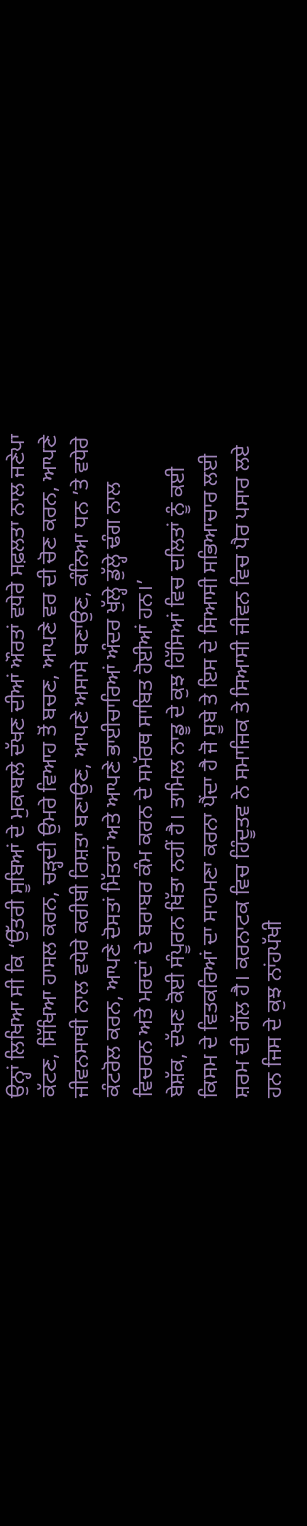ਉਨ੍ਹਾਂ ਲਿਖਿਆ ਸੀ ਕਿ ‘ਉੱਤਰੀ ਸੂਬਿਆਂ ਦੇ ਮੁਕਾਬਲੇ ਦੱਖਣ ਦੀਆਂ ਔਰਤਾਂ ਵਧੇਰੇ ਸਫ਼ਲਤਾ ਨਾਲ ਜਣੇਪਾ ਕੱਟਣ, ਸਿੱਖਿਆ ਹਾਸਲ ਕਰਨ, ਚੜ੍ਹਦੀ ਉਮਰੇ ਵਿਆਹ ਤੋਂ ਬਚਣ, ਆਪਣੇ ਵਰ ਦੀ ਚੋਣ ਕਰਨ, ਆਪਣੇ ਜੀਵਨਸਾਥੀ ਨਾਲ ਵਧੇਰੇ ਕਰੀਬੀ ਰਿਸ਼ਤਾ ਬਣਾਉਣ, ਆਪਣੇ ਅਸਾਸੇ ਬਣਾਉਣ, ਕੰਨਿਆ ਧਨ ’ਤੇ ਵਧੇਰੇ ਕੰਟਰੋਲ ਕਰਨ, ਆਪਣੇ ਦੋਸਤਾਂ ਮਿੱਤਰਾਂ ਅਤੇ ਆਪਣੇ ਭਾਈਚਾਰਿਆਂ ਅੰਦਰ ਖੁੱਲ੍ਹੇ ਡੁੱਲ੍ਹੇ ਢੰਗ ਨਾਲ ਵਿਚਰਨ ਅਤੇ ਮਰਦਾਂ ਦੇ ਬਰਾਬਰ ਕੰਮ ਕਰਨ ਦੇ ਸਮੱਰਥ ਸਾਬਿਤ ਹੋਈਆਂ ਹਨ।’
ਬੇਸ਼ੱਕ, ਦੱਖਣ ਕੋਈ ਸੰਪੂਰਨ ਖਿੱਤਾ ਨਹੀਂ ਹੈ। ਤਾਮਿਲ ਨਾਡੂ ਦੇ ਕੁਝ ਹਿੱਸਿਆਂ ਵਿਚ ਦਲਿਤਾਂ ਨੂੰ ਕਈ ਕਿਸਮ ਦੇ ਵਿਤਕਰਿਆਂ ਦਾ ਸਾਹਮਣਾ ਕਰਨਾ ਪੈਂਦਾ ਹੈ ਜੋ ਸੂਬੇ ਤੇ ਇਸ ਦੇ ਸਿਆਸੀ ਸਭਿਆਚਾਰ ਲਈ ਸ਼ਰਮ ਦੀ ਗੱਲ ਹੈ। ਕਰਨਾਟਕ ਵਿਚ ਹਿੰਦੂਤਵ ਨੇ ਸਮਾਜਿਕ ਤੇ ਸਿਆਸੀ ਜੀਵਨ ਵਿਚ ਪੈਰ ਪਸਾਰ ਲਏ ਹਨ ਜਿਸ ਦੇ ਕੁਝ ਨਾਂਹਪੱਖੀ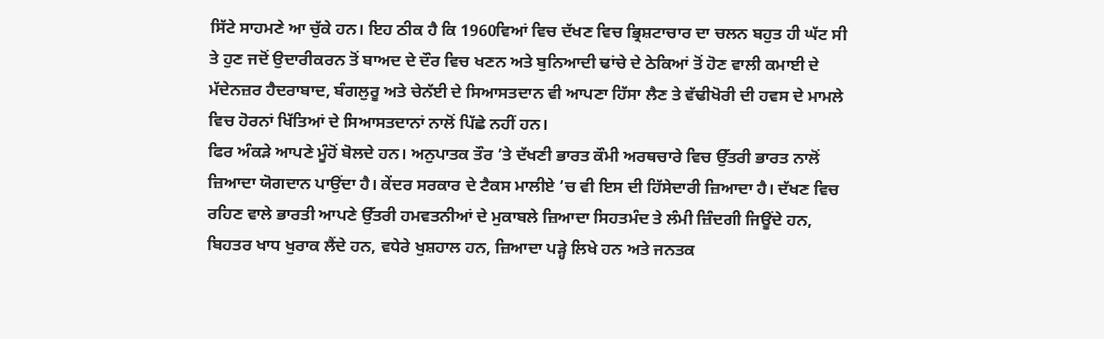ਸਿੱਟੇ ਸਾਹਮਣੇ ਆ ਚੁੱਕੇ ਹਨ। ਇਹ ਠੀਕ ਹੈ ਕਿ 1960ਵਿਆਂ ਵਿਚ ਦੱਖਣ ਵਿਚ ਭ੍ਰਿਸ਼ਟਾਚਾਰ ਦਾ ਚਲਨ ਬਹੁਤ ਹੀ ਘੱਟ ਸੀ ਤੇ ਹੁਣ ਜਦੋਂ ਉਦਾਰੀਕਰਨ ਤੋਂ ਬਾਅਦ ਦੇ ਦੌਰ ਵਿਚ ਖਣਨ ਅਤੇ ਬੁਨਿਆਦੀ ਢਾਂਚੇ ਦੇ ਠੇਕਿਆਂ ਤੋਂ ਹੋਣ ਵਾਲੀ ਕਮਾਈ ਦੇ ਮੱਦੇਨਜ਼ਰ ਹੈਦਰਾਬਾਦ, ਬੰਗਲੁਰੂ ਅਤੇ ਚੇਨੱਈ ਦੇ ਸਿਆਸਤਦਾਨ ਵੀ ਆਪਣਾ ਹਿੱਸਾ ਲੈਣ ਤੇ ਵੱਢੀਖੋਰੀ ਦੀ ਹਵਸ ਦੇ ਮਾਮਲੇ ਵਿਚ ਹੋਰਨਾਂ ਖਿੱਤਿਆਂ ਦੇ ਸਿਆਸਤਦਾਨਾਂ ਨਾਲੋਂ ਪਿੱਛੇ ਨਹੀਂ ਹਨ।
ਫਿਰ ਅੰਕੜੇ ਆਪਣੇ ਮੂੰਹੋਂ ਬੋਲਦੇ ਹਨ। ਅਨੁਪਾਤਕ ਤੌਰ ’ਤੇ ਦੱਖਣੀ ਭਾਰਤ ਕੌਮੀ ਅਰਥਚਾਰੇ ਵਿਚ ਉੱਤਰੀ ਭਾਰਤ ਨਾਲੋਂ ਜ਼ਿਆਦਾ ਯੋਗਦਾਨ ਪਾਉਂਦਾ ਹੈ। ਕੇਂਦਰ ਸਰਕਾਰ ਦੇ ਟੈਕਸ ਮਾਲੀਏ ’ਚ ਵੀ ਇਸ ਦੀ ਹਿੱਸੇਦਾਰੀ ਜ਼ਿਆਦਾ ਹੈ। ਦੱਖਣ ਵਿਚ ਰਹਿਣ ਵਾਲੇ ਭਾਰਤੀ ਆਪਣੇ ਉੱਤਰੀ ਹਮਵਤਨੀਆਂ ਦੇ ਮੁਕਾਬਲੇ ਜ਼ਿਆਦਾ ਸਿਹਤਮੰਦ ਤੇ ਲੰਮੀ ਜ਼ਿੰਦਗੀ ਜਿਊਂਦੇ ਹਨ, ਬਿਹਤਰ ਖਾਧ ਖੁਰਾਕ ਲੈਂਦੇ ਹਨ, ਵਧੇਰੇ ਖੁਸ਼ਹਾਲ ਹਨ, ਜ਼ਿਆਦਾ ਪੜ੍ਹੇ ਲਿਖੇ ਹਨ ਅਤੇ ਜਨਤਕ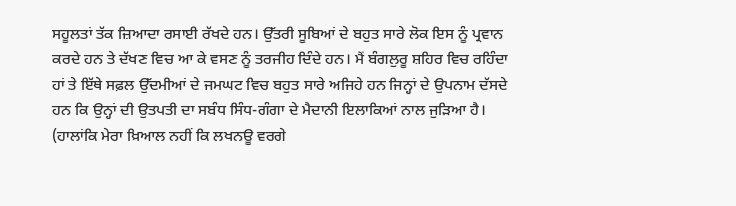ਸਹੂਲਤਾਂ ਤੱਕ ਜ਼ਿਆਦਾ ਰਸਾਈ ਰੱਖਦੇ ਹਨ। ਉੱਤਰੀ ਸੂਬਿਆਂ ਦੇ ਬਹੁਤ ਸਾਰੇ ਲੋਕ ਇਸ ਨੂੰ ਪ੍ਰਵਾਨ ਕਰਦੇ ਹਨ ਤੇ ਦੱਖਣ ਵਿਚ ਆ ਕੇ ਵਸਣ ਨੂੰ ਤਰਜੀਹ ਦਿੰਦੇ ਹਨ। ਮੈਂ ਬੰਗਲੁਰੂ ਸ਼ਹਿਰ ਵਿਚ ਰਹਿੰਦਾ ਹਾਂ ਤੇ ਇੱਥੇ ਸਫ਼ਲ ਉੱਦਮੀਆਂ ਦੇ ਜਮਘਟ ਵਿਚ ਬਹੁਤ ਸਾਰੇ ਅਜਿਹੇ ਹਨ ਜਿਨ੍ਹਾਂ ਦੇ ਉਪਨਾਮ ਦੱਸਦੇ ਹਨ ਕਿ ਉਨ੍ਹਾਂ ਦੀ ਉਤਪਤੀ ਦਾ ਸਬੰਧ ਸਿੰਧ-ਗੰਗਾ ਦੇ ਮੈਦਾਨੀ ਇਲਾਕਿਆਂ ਨਾਲ ਜੁੜਿਆ ਹੈ। (ਹਾਲਾਂਕਿ ਮੇਰਾ ਖ਼ਿਆਲ ਨਹੀਂ ਕਿ ਲਖਨਊ ਵਰਗੇ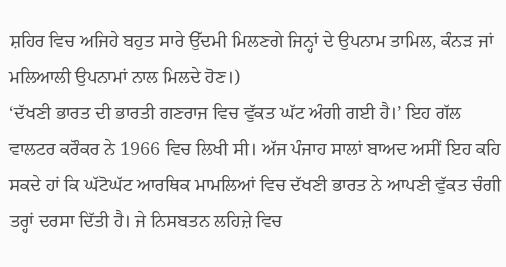ਸ਼ਹਿਰ ਵਿਚ ਅਜਿਹੇ ਬਹੁਤ ਸਾਰੇ ਉੱਦਮੀ ਮਿਲਣਗੇ ਜਿਨ੍ਹਾਂ ਦੇ ਉਪਨਾਮ ਤਾਮਿਲ, ਕੰਨੜ ਜਾਂ ਮਲਿਆਲੀ ਉਪਨਾਮਾਂ ਨਾਲ ਮਿਲਦੇ ਹੋਣ।)
‘ਦੱਖਣੀ ਭਾਰਤ ਦੀ ਭਾਰਤੀ ਗਣਰਾਜ ਵਿਚ ਵੁੱਕਤ ਘੱਟ ਅੰਗੀ ਗਈ ਹੈ।’ ਇਹ ਗੱਲ ਵਾਲਟਰ ਕਰੌਕਰ ਨੇ 1966 ਵਿਚ ਲਿਖੀ ਸੀ। ਅੱਜ ਪੰਜਾਹ ਸਾਲਾਂ ਬਾਅਦ ਅਸੀਂ ਇਹ ਕਹਿ ਸਕਦੇ ਹਾਂ ਕਿ ਘੱਟੋਘੱਟ ਆਰਥਿਕ ਮਾਮਲਿਆਂ ਵਿਚ ਦੱਖਣੀ ਭਾਰਤ ਨੇ ਆਪਣੀ ਵੁੱਕਤ ਚੰਗੀ ਤਰ੍ਹਾਂ ਦਰਸਾ ਦਿੱਤੀ ਹੈ। ਜੇ ਨਿਸਬਤਨ ਲਹਿਜ਼ੇ ਵਿਚ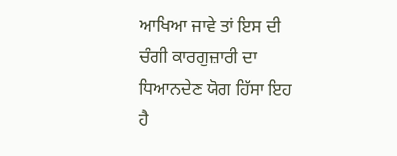ਆਖਿਆ ਜਾਵੇ ਤਾਂ ਇਸ ਦੀ ਚੰਗੀ ਕਾਰਗੁਜ਼ਾਰੀ ਦਾ ਧਿਆਨਦੇਣ ਯੋਗ ਹਿੱਸਾ ਇਹ ਹੈ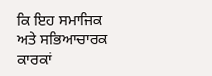ਕਿ ਇਹ ਸਮਾਜਿਕ ਅਤੇ ਸਭਿਆਚਾਰਕ ਕਾਰਕਾਂ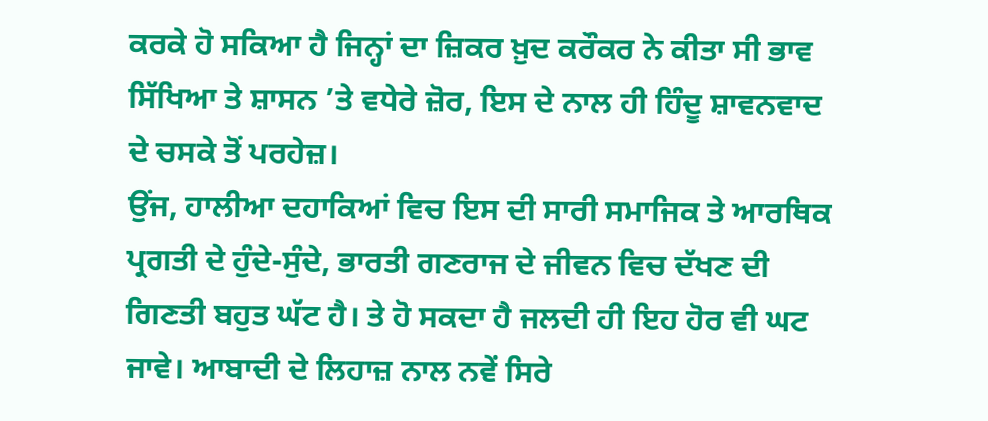ਕਰਕੇ ਹੋ ਸਕਿਆ ਹੈ ਜਿਨ੍ਹਾਂ ਦਾ ਜ਼ਿਕਰ ਖ਼ੁਦ ਕਰੌਕਰ ਨੇ ਕੀਤਾ ਸੀ ਭਾਵ ਸਿੱਖਿਆ ਤੇ ਸ਼ਾਸਨ ’ਤੇ ਵਧੇਰੇ ਜ਼ੋਰ, ਇਸ ਦੇ ਨਾਲ ਹੀ ਹਿੰਦੂ ਸ਼ਾਵਨਵਾਦ ਦੇ ਚਸਕੇ ਤੋਂ ਪਰਹੇਜ਼।
ਉਂਜ, ਹਾਲੀਆ ਦਹਾਕਿਆਂ ਵਿਚ ਇਸ ਦੀ ਸਾਰੀ ਸਮਾਜਿਕ ਤੇ ਆਰਥਿਕ ਪ੍ਰਗਤੀ ਦੇ ਹੁੰਦੇ-ਸੁੰਦੇ, ਭਾਰਤੀ ਗਣਰਾਜ ਦੇ ਜੀਵਨ ਵਿਚ ਦੱਖਣ ਦੀ ਗਿਣਤੀ ਬਹੁਤ ਘੱਟ ਹੈ। ਤੇ ਹੋ ਸਕਦਾ ਹੈ ਜਲਦੀ ਹੀ ਇਹ ਹੋਰ ਵੀ ਘਟ ਜਾਵੇ। ਆਬਾਦੀ ਦੇ ਲਿਹਾਜ਼ ਨਾਲ ਨਵੇਂ ਸਿਰੇ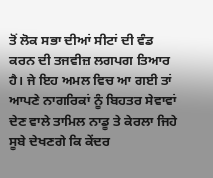ਤੋਂ ਲੋਕ ਸਭਾ ਦੀਆਂ ਸੀਟਾਂ ਦੀ ਵੰਡ ਕਰਨ ਦੀ ਤਜਵੀਜ਼ ਲਗਪਗ ਤਿਆਰ ਹੈ। ਜੇ ਇਹ ਅਮਲ ਵਿਚ ਆ ਗਈ ਤਾਂ ਆਪਣੇ ਨਾਗਰਿਕਾਂ ਨੂੰ ਬਿਹਤਰ ਸੇਵਾਵਾਂ ਦੇਣ ਵਾਲੇ ਤਾਮਿਲ ਨਾਡੂ ਤੇ ਕੇਰਲਾ ਜਿਹੇ ਸੂਬੇ ਦੇਖਣਗੇ ਕਿ ਕੇਂਦਰ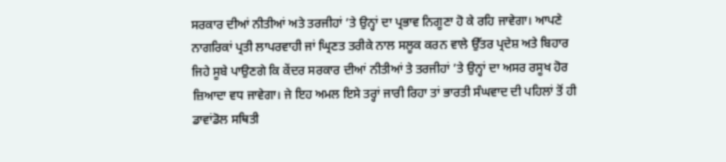ਸਰਕਾਰ ਦੀਆਂ ਨੀਤੀਆਂ ਅਤੇ ਤਰਜੀਹਾਂ ’ਤੇ ਉਨ੍ਹਾਂ ਦਾ ਪ੍ਰਭਾਵ ਨਿਗੂਣਾ ਹੋ ਕੇ ਰਹਿ ਜਾਵੇਗਾ। ਆਪਣੇ ਨਾਗਰਿਕਾਂ ਪ੍ਰਤੀ ਲਾਪਰਵਾਹੀ ਜਾਂ ਘ੍ਰਿਣਤ ਤਰੀਕੇ ਨਾਲ ਸਲੂਕ ਕਰਨ ਵਾਲੇ ਉੱਤਰ ਪ੍ਰਦੇਸ਼ ਅਤੇ ਬਿਹਾਰ ਜਿਹੇ ਸੂਬੇ ਪਾਉਣਗੇ ਕਿ ਕੇਂਦਰ ਸਰਕਾਰ ਦੀਆਂ ਨੀਤੀਆਂ ਤੇ ਤਰਜੀਹਾਂ ’ਤੇ ਉਨ੍ਹਾਂ ਦਾ ਅਸਰ ਰਸੂਖ ਹੋਰ ਜ਼ਿਆਦਾ ਵਧ ਜਾਵੇਗਾ। ਜੇ ਇਹ ਅਮਲ ਇਸੇ ਤਰ੍ਹਾਂ ਜਾਰੀ ਰਿਹਾ ਤਾਂ ਭਾਰਤੀ ਸੰਘਵਾਦ ਦੀ ਪਹਿਲਾਂ ਤੋਂ ਹੀ ਡਾਵਾਂਡੋਲ ਸਥਿਤੀ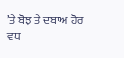’ਤੇ ਬੋਝ ਤੇ ਦਬਾਅ ਹੋਰ ਵਧ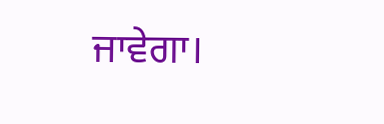ਜਾਵੇਗਾ।